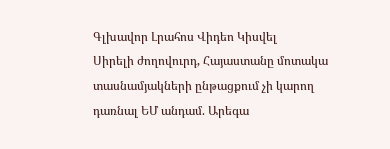Գլխավոր Լրահոս Վիդեո Կիսվել
Սիրելի ժողովուրդ, Հայաստանը մոտակա տասնամյակների ընթացքում չի կարող դառնալ ԵՄ անդամ. Արեգա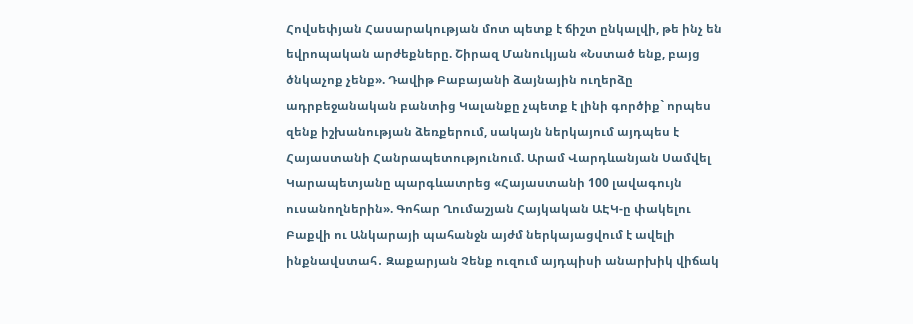Հովսեփյան Հասարակության մոտ պետք է ճիշտ ընկալվի, թե ինչ են եվրոպական արժեքները. Շիրազ Մանուկյան «Նստած ենք, բայց ծնկաչոք չենք». Դավիթ Բաբայանի ձայնային ուղերձը ադրբեջանական բանտից Կալանքը չպետք է լինի գործիք` որպես զենք իշխանության ձեռքերում, սակայն ներկայում այդպես է Հայաստանի Հանրապետությունում. Արամ Վարդևանյան Սամվել Կարապետյանը պարգևատրեց «Հայաստանի 100 լավագույն ուսանողներին». Գոհար Ղումաշյան Հայկական ԱԷԿ-ը փակելու Բաքվի ու Անկարայի պահանջն այժմ ներկայացվում է ավելի ինքնավստահ․ Զաքարյան Չենք ուզում այդպիսի անարխիկ վիճակ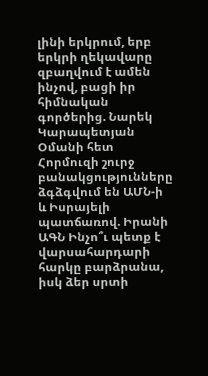լինի երկրում, երբ երկրի ղեկավարը զբաղվում է ամեն ինչով, բացի իր հիմնական գործերից. Նարեկ Կարապետյան Օմանի հետ Հորմուզի շուրջ բանակցությունները ձգձգվում են ԱՄՆ-ի և Իսրայելի պատճառով. Իրանի ԱԳՆ Ինչո՞ւ պետք է վարսահարդարի հարկը բարձրանա, իսկ ձեր սրտի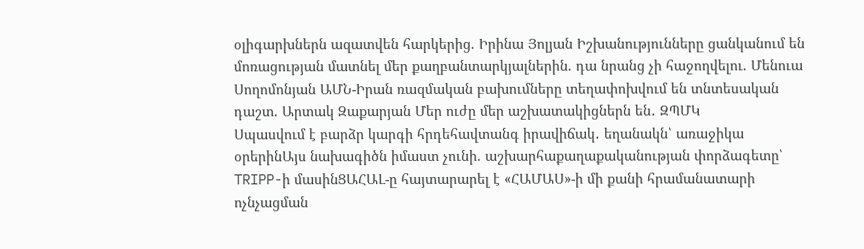օլիգարխներն ազատվեն հարկերից. Իրինա Յոլյան Իշխանությունները ցանկանում են մոռացության մատնել մեր քաղբանտարկյալներին. դա նրանց չի հաջողվելու. Մենուա Սողոմոնյան ԱՄՆ-Իրան ռազմական բախումները տեղափոխվում են տնտեսական դաշտ. Արտակ Զաքարյան Մեր ուժը մեր աշխատակիցներն են․ ԶՊՄԿ
Սպասվում է բարձր կարգի հրդեհավտանգ իրավիճակ․ եղանակն՝ առաջիկա օրերինԱյս նախագիծն իմաստ չունի. աշխարհաքաղաքականության փորձագետը՝ TRIPP-ի մասինՑԱՀԱԼ-ը հայտարարել է «ՀԱՄԱՍ»-ի մի քանի հրամանատարի ոչնչացման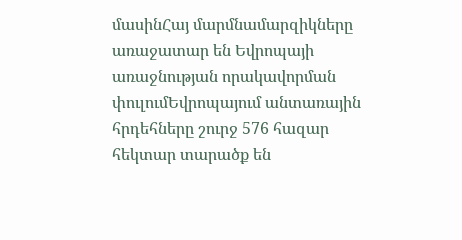մասինՀայ մարմնամարզիկները առաջատար են Եվրոպայի առաջնության որակավորման փուլումԵվրոպայում անտառային հրդեհները շուրջ 576 հազար հեկտար տարածք են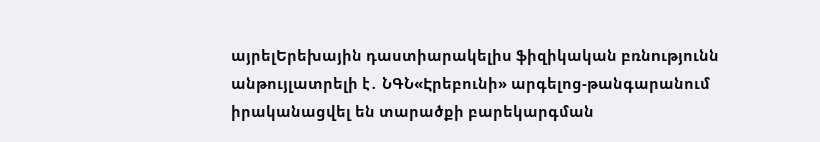այրելԵրեխային դաստիարակելիս ֆիզիկական բռնnւթյունն անթույլատրելի է․ ՆԳՆ«Էրեբունի» արգելոց-թանգարանում իրականացվել են տարածքի բարեկարգման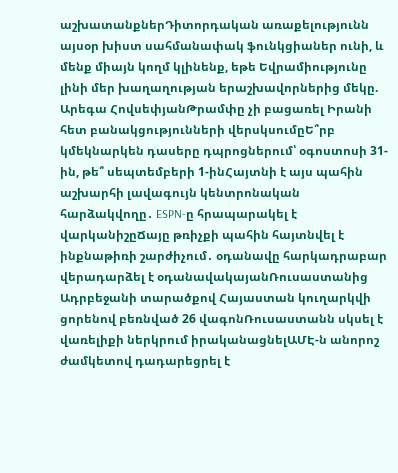աշխատանքներԴիտորդական առաքելությունն այսօր խիստ սահմանափակ ֆունկցիաներ ունի, և մենք միայն կողմ կլինենք, եթե Եվրամիությունը լինի մեր խաղաղության երաշխավորներից մեկը. Արեգա ՀովսեփյանԹրամփը չի բացառել Իրանի հետ բանակցությունների վերսկսումըԵ՞րբ կմեկնարկեն դասերը դպրոցներում՝ օգոստոսի 31-ին, թե՞ սեպտեմբերի 1-ինՀայտնի է այս պահին աշխարհի լավագույն կենտրոնական հարձակվողը․ ESPN-ը հրապարակել է վարկանիշըՃայը թռիչքի պահին հայտնվել է ինքնաթիռի շարժիչում․ օդանավը հարկադրաբար վերադարձել է օդանավակայանՌուսաստանից Ադրբեջանի տարածքով Հայաստան կուղարկվի ցորենով բեռնված 26 վագոնՌուսաստանն սկսել է վառելիքի ներկրում իրականացնելԱՄԷ-ն անորոշ ժամկետով դադարեցրել է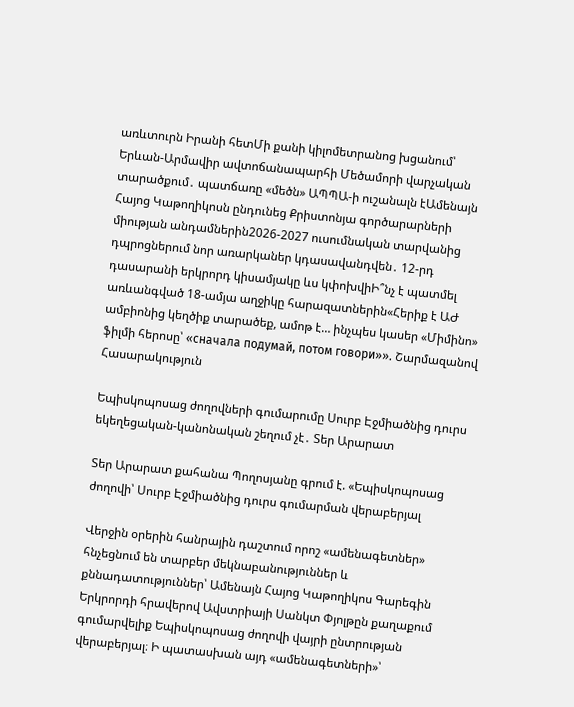առևտուրն Իրանի հետՄի քանի կիլոմետրանոց խցանում՝ Երևան-Արմավիր ավտոճանապարհի Մեծամորի վարչական տարածքում․ պատճառը «մեծն» ԱՊՊԱ-ի ուշանալն էԱմենայն Հայոց Կաթողիկոսն ընդունեց Քրիստոնյա գործարարների միության անդամներին2026-2027 ուսումնական տարվանից դպրոցներում նոր առարկաներ կդասավանդվեն․ 12-րդ դասարանի երկրորդ կիսամյակը ևս կփոխվիԻ՞նչ է պատմել առևանգված 18-ամյա աղջիկը հարազատներին«Հերիք է ԱԺ ամբիոնից կեղծիք տարածեք, ամոթ է… ինչպես կասեր «Միմինո» ֆիլմի հերոսը՝ «сначала подумай, потом говори»». Շարմազանով
Հասարակություն

Եպիսկոպոսաց ժողովների գումարումը Սուրբ Էջմիածնից դուրս եկեղեցական-կանոնական շեղում չէ․ Տեր Արարատ

Տեր Արարատ քահանա Պողոսյանը գրում է. «Եպիսկոպոսաց ժողովի՝ Սուրբ Էջմիածնից դուրս գումարման վերաբերյալ

Վերջին օրերին հանրային դաշտում որոշ «ամենագետներ» հնչեցնում են տարբեր մեկնաբանություններ և քննադատություններ՝ Ամենայն Հայոց Կաթողիկոս Գարեգին Երկրորդի հրավերով Ավստրիայի Սանկտ Փյոլթըն քաղաքում գումարվելիք Եպիսկոպոսաց ժողովի վայրի ընտրության վերաբերյալ։ Ի պատասխան այդ «ամենագետների»՝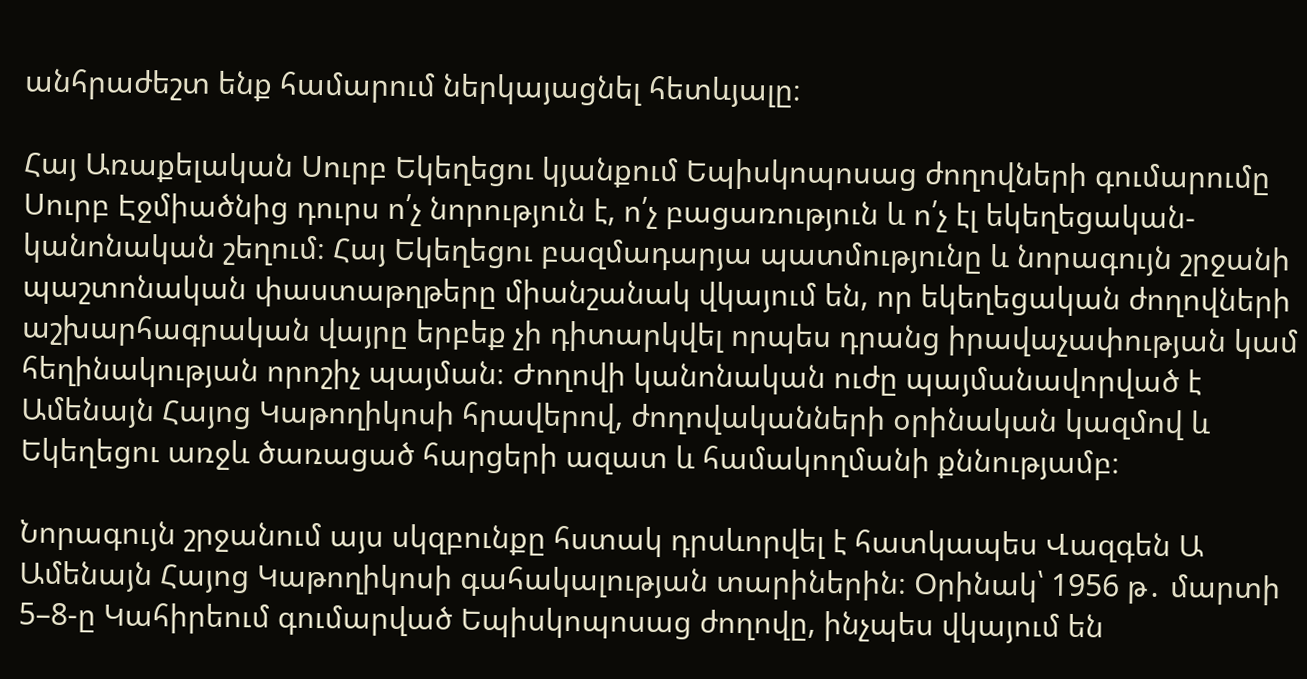անհրաժեշտ ենք համարում ներկայացնել հետևյալը։

Հայ Առաքելական Սուրբ Եկեղեցու կյանքում Եպիսկոպոսաց ժողովների գումարումը Սուրբ Էջմիածնից դուրս ո՛չ նորություն է, ո՛չ բացառություն և ո՛չ էլ եկեղեցական-կանոնական շեղում։ Հայ Եկեղեցու բազմադարյա պատմությունը և նորագույն շրջանի պաշտոնական փաստաթղթերը միանշանակ վկայում են, որ եկեղեցական ժողովների աշխարհագրական վայրը երբեք չի դիտարկվել որպես դրանց իրավաչափության կամ հեղինակության որոշիչ պայման։ Ժողովի կանոնական ուժը պայմանավորված է Ամենայն Հայոց Կաթողիկոսի հրավերով, ժողովականների օրինական կազմով և Եկեղեցու առջև ծառացած հարցերի ազատ և համակողմանի քննությամբ։

Նորագույն շրջանում այս սկզբունքը հստակ դրսևորվել է հատկապես Վազգեն Ա Ամենայն Հայոց Կաթողիկոսի գահակալության տարիներին։ Օրինակ՝ 1956 թ․ մարտի 5–8-ը Կահիրեում գումարված Եպիսկոպոսաց ժողովը, ինչպես վկայում են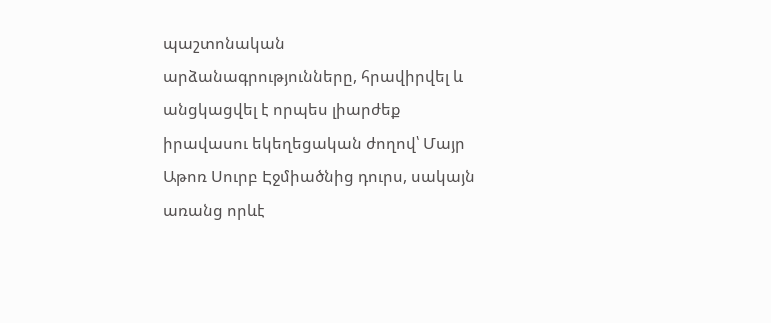պաշտոնական արձանագրությունները, հրավիրվել և անցկացվել է որպես լիարժեք իրավասու եկեղեցական ժողով՝ Մայր Աթոռ Սուրբ Էջմիածնից դուրս, սակայն առանց որևէ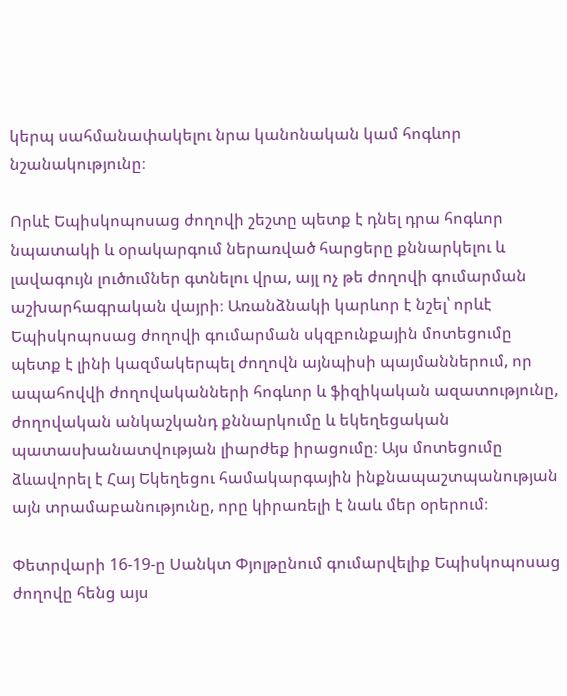կերպ սահմանափակելու նրա կանոնական կամ հոգևոր նշանակությունը։

Որևէ Եպիսկոպոսաց ժողովի շեշտը պետք է դնել դրա հոգևոր նպատակի և օրակարգում ներառված հարցերը քննարկելու և լավագույն լուծումներ գտնելու վրա, այլ ոչ թե ժողովի գումարման աշխարհագրական վայրի։ Առանձնակի կարևոր է նշել՝ որևէ Եպիսկոպոսաց ժողովի գումարման սկզբունքային մոտեցումը պետք է լինի կազմակերպել ժողովն այնպիսի պայմաններում, որ ապահովվի ժողովականների հոգևոր և ֆիզիկական ազատությունը, ժողովական անկաշկանդ քննարկումը և եկեղեցական պատասխանատվության լիարժեք իրացումը։ Այս մոտեցումը ձևավորել է Հայ Եկեղեցու համակարգային ինքնապաշտպանության այն տրամաբանությունը, որը կիրառելի է նաև մեր օրերում։

Փետրվարի 16-19-ը Սանկտ Փյոլթընում գումարվելիք Եպիսկոպոսաց ժողովը հենց այս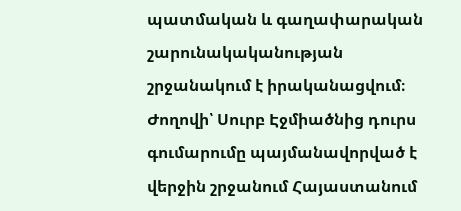պատմական և գաղափարական շարունակականության շրջանակում է իրականացվում։ Ժողովի՝ Սուրբ Էջմիածնից դուրս գումարումը պայմանավորված է վերջին շրջանում Հայաստանում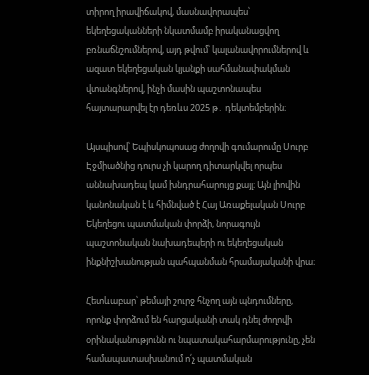տիրող իրավիճակով, մասնավորապես՝ եկեղեցականների նկատմամբ իրականացվող բռնաճնշումներով, այդ թվում՝ կալանավորումներով և ազատ եկեղեցական կյանքի սահմանափակման վտանգներով, ինչի մասին պաշտոնապես հայտարարվել էր դեռևս 2025 թ․ դեկտեմբերին։

Այսպիսով՝ Եպիսկոպոսաց ժողովի գումարումը Սուրբ Էջմիածնից դուրս չի կարող դիտարկվել որպես աննախադեպ կամ խնդրահարույց քայլ։ Այն լիովին կանոնական է և հիմնված է Հայ Առաքելական Սուրբ Եկեղեցու պատմական փորձի, նորագույն պաշտոնական նախադեպերի ու եկեղեցական ինքնիշխանության պահպանման հրամայականի վրա։

Հետևաբար՝ թեմայի շուրջ հնչող այն պնդումները, որոնք փորձում են հարցականի տակ դնել ժողովի օրինականությունն ու նպատակահարմարությունը, չեն համապատասխանում ո՛չ պատմական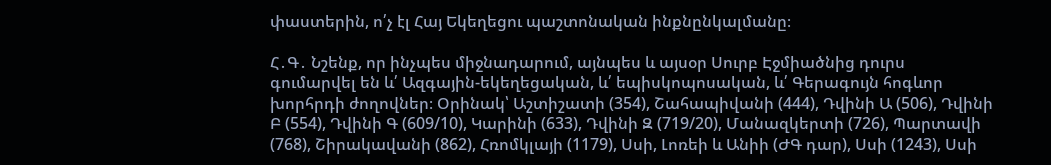փաստերին, ո՛չ էլ Հայ Եկեղեցու պաշտոնական ինքնընկալմանը։

Հ․Գ․ Նշենք, որ ինչպես միջնադարում, այնպես և այսօր Սուրբ Էջմիածնից դուրս գումարվել են և՛ Ազգային-եկեղեցական, և՛ եպիսկոպոսական, և՛ Գերագույն հոգևոր խորհրդի ժողովներ։ Օրինակ՝ Աշտիշատի (354), Շահապիվանի (444), Դվինի Ա (506), Դվինի Բ (554), Դվինի Գ (609/10), Կարինի (633), Դվինի Զ (719/20), Մանազկերտի (726), Պարտավի (768), Շիրակավանի (862), Հռոմկլայի (1179), Սսի, Լոռեի և Անիի (ԺԳ դար), Սսի (1243), Սսի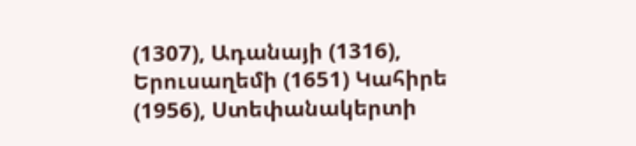(1307), Ադանայի (1316), Երուսաղեմի (1651) Կահիրե (1956), Ստեփանակերտի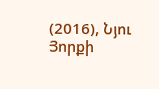(2016), Նյու Յորքի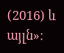(2016) և այլն»։